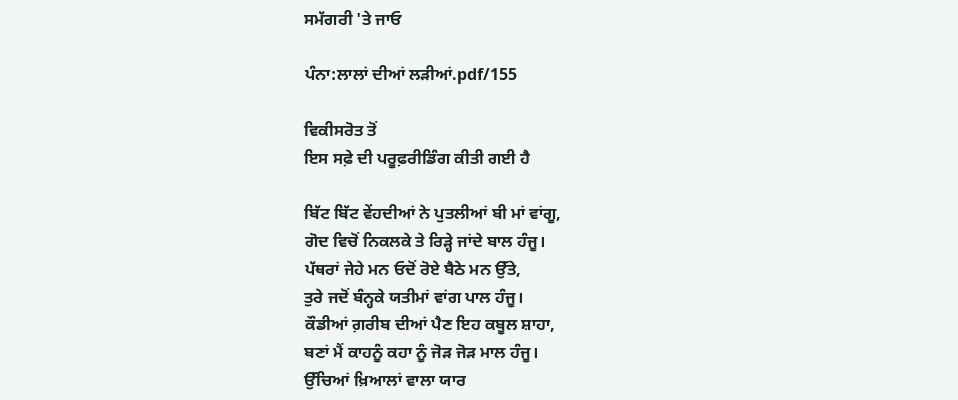ਸਮੱਗਰੀ 'ਤੇ ਜਾਓ

ਪੰਨਾ:ਲਾਲਾਂ ਦੀਆਂ ਲੜੀਆਂ.pdf/155

ਵਿਕੀਸਰੋਤ ਤੋਂ
ਇਸ ਸਫ਼ੇ ਦੀ ਪਰੂਫ਼ਰੀਡਿੰਗ ਕੀਤੀ ਗਈ ਹੈ

ਬਿੱਟ ਬਿੱਟ ਵੇਂਹਦੀਆਂ ਨੇ ਪੁਤਲੀਆਂ ਬੀ ਮਾਂ ਵਾਂਗੂ,
ਗੋਦ ਵਿਚੋਂ ਨਿਕਲਕੇ ਤੇ ਰਿੜ੍ਹੇ ਜਾਂਦੇ ਬਾਲ ਹੰਜੂ।
ਪੱਥਰਾਂ ਜੇਹੇ ਮਨ ਓਦੋਂ ਰੋਏ ਬੈਠੇ ਮਨ ਉੱਤੇ,
ਤੁਰੇ ਜਦੋਂ ਬੰਨ੍ਹਕੇ ਯਤੀਮਾਂ ਵਾਂਗ ਪਾਲ ਹੰਜੂ।
ਕੌਡੀਆਂ ਗ਼ਰੀਬ ਦੀਆਂ ਪੈਣ ਇਹ ਕਬੂਲ ਸ਼ਾਹਾ,
ਬਣਾਂ ਮੈਂ ਕਾਹਨੂੰ ਕਹਾ ਨੂੰ ਜੋੜ ਜੋੜ ਮਾਲ ਹੰਜੂ।
ਉੱਚਿਆਂ ਖ਼ਿਆਲਾਂ ਵਾਲਾ ਯਾਰ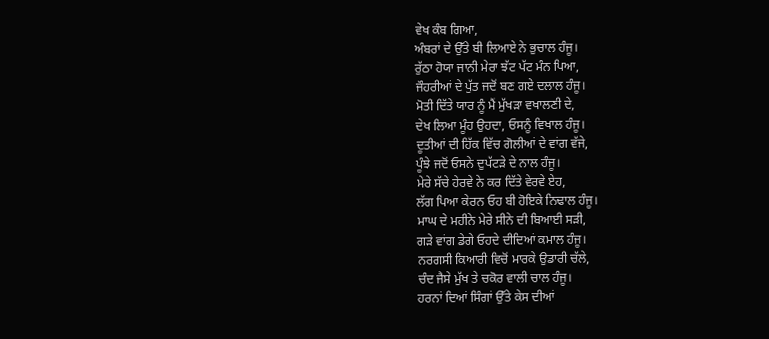ਵੇਖ ਕੰਬ ਗਿਆ,
ਅੰਬਰਾਂ ਦੇ ਉੱਤੇ ਬੀ ਲਿਆਏ ਨੇ ਭੁਚਾਲ ਹੰਜੂ।
ਰੁੱਠਾ ਹੋਯਾ ਜਾਨੀ ਮੇਰਾ ਝੱਟ ਪੱਟ ਮੰਨ ਪਿਆ,
ਜੌਹਰੀਆਂ ਦੇ ਪੁੱਤ ਜਦੋਂ ਬਣ ਗਏ ਦਲਾਲ ਹੰਜੂ।
ਮੋਤੀ ਦਿੱਤੇ ਯਾਰ ਨੂੰ ਮੈਂ ਮੁੱਖੜਾ ਵਖਾਲਣੀ ਦੇ,
ਦੇਖ ਲਿਆ ਮੂੰਹ ਉਹਦਾ, ਓਸਨੂੰ ਵਿਖਾਲ ਹੰਜੂ।
ਦੂਤੀਆਂ ਦੀ ਹਿੱਕ ਵਿੱਚ ਗੋਲੀਆਂ ਦੇ ਵਾਂਗ ਵੱਜੇ,
ਪੂੰਝੇ ਜਦੋਂ ਓਸਨੇ ਦੁਪੱਟੜੇ ਦੇ ਨਾਲ ਹੰਜੂ।
ਮੇਰੇ ਸੱਚੇ ਹੇਰਵੇ ਨੇ ਕਰ ਦਿੱਤੇ ਵੇਰਵੇ ਏਹ,
ਲੱਗ ਪਿਆ ਕੇਰਨ ਓਹ ਬੀ ਹੋਇਕੇ ਨਿਢਾਲ ਹੰਜੂ।
ਮਾਘ ਦੇ ਮਹੀਨੇ ਮੇਰੇ ਸੀਨੇ ਦੀ ਬਿਆਈ ਸੜੀ,
ਗੜੇ ਵਾਂਗ ਡੇਗੇ ਓਹਦੇ ਦੀਦਿਆਂ ਕਮਾਲ ਹੰਜੂ।
ਨਰਗਸੀ ਕਿਆਰੀ ਵਿਚੋਂ ਮਾਰਕੇ ਉਡਾਰੀ ਚੱਲੇ,
ਚੰਦ ਜੈਸੇ ਮੁੱਖ ਤੇ ਚਕੋਰ ਵਾਲੀ ਚਾਲ ਹੰਜੂ।
ਹਰਨਾਂ ਦਿਆਂ ਸਿੰਗਾਂ ਉੱਤੇ ਕੇਸ ਦੀਆਂ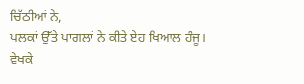ਚਿੱਠੀਆਂ ਨੇ,
ਪਲਕਾਂ ਉੱਤੇ ਪਾਗਲਾਂ ਨੇ ਕੀਤੇ ਏਹ ਖਿਆਲ ਹੰਜੂ।
ਵੇਖਕੇ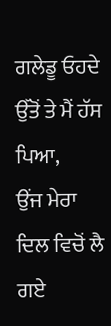ਗਲੇਡੂ ਓਹਦੇ ਉੱਤੋਂ ਤੇ ਮੈਂ ਹੱਸ ਪਿਆ,
ਉਂਜ ਮੇਰਾ ਦਿਲ ਵਿਚੋਂ ਲੈ ਗਏ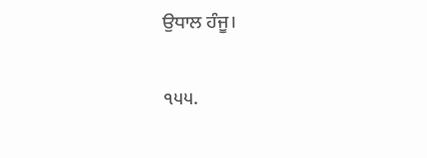ਉਧਾਲ ਹੰਜੂ।

੧੫੫.